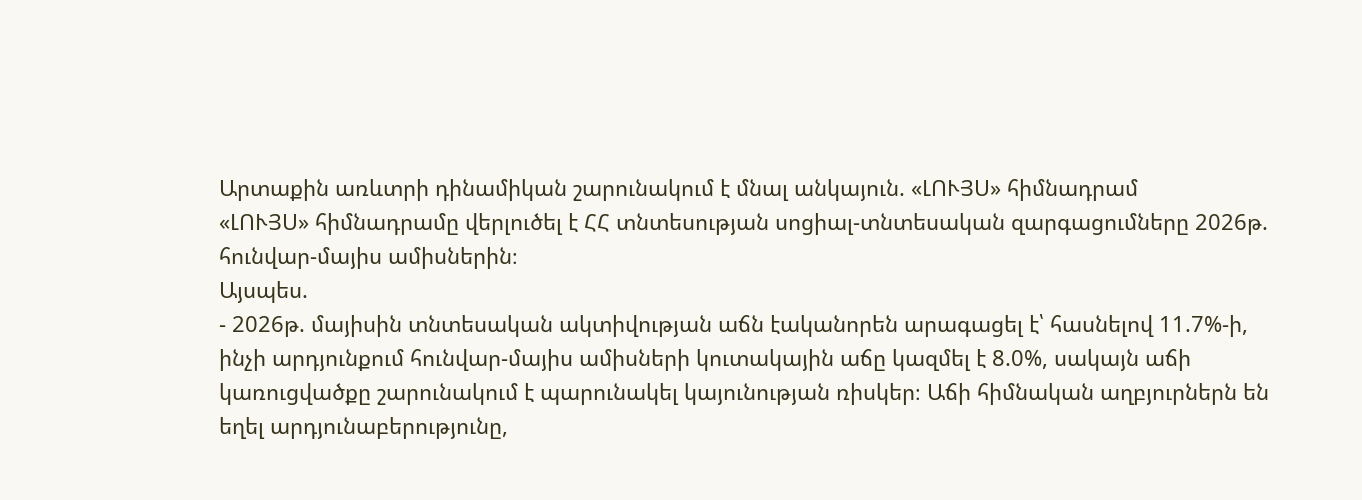Արտաքին առևտրի դինամիկան շարունակում է մնալ անկայուն. «ԼՈՒՅՍ» հիմնադրամ
«ԼՈՒՅՍ» հիմնադրամը վերլուծել է ՀՀ տնտեսության սոցիալ-տնտեսական զարգացումները 2026թ. հունվար-մայիս ամիսներին։
Այսպես.
- 2026թ. մայիսին տնտեսական ակտիվության աճն էականորեն արագացել է՝ հասնելով 11.7%-ի, ինչի արդյունքում հունվար-մայիս ամիսների կուտակային աճը կազմել է 8.0%, սակայն աճի կառուցվածքը շարունակում է պարունակել կայունության ռիսկեր։ Աճի հիմնական աղբյուրներն են եղել արդյունաբերությունը,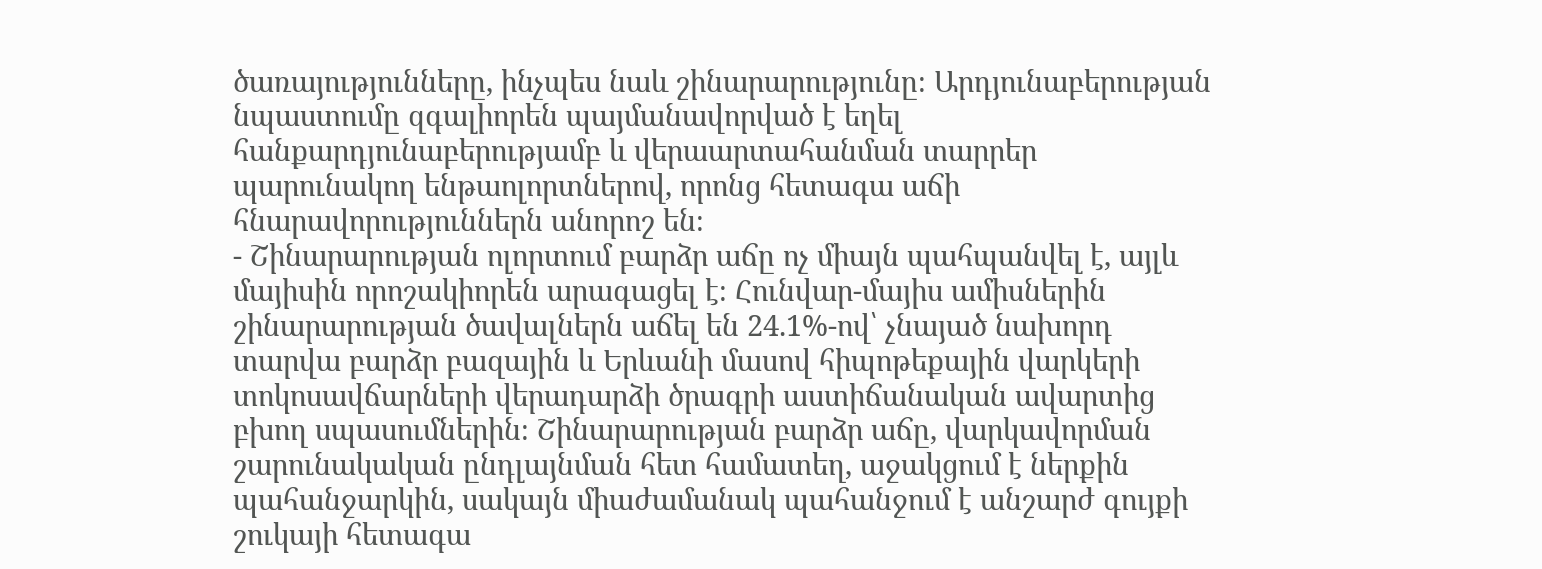ծառայությունները, ինչպես նաև շինարարությունը։ Արդյունաբերության նպաստումը զգալիորեն պայմանավորված է եղել հանքարդյունաբերությամբ և վերաարտահանման տարրեր պարունակող ենթաոլորտներով, որոնց հետագա աճի հնարավորություններն անորոշ են։
- Շինարարության ոլորտում բարձր աճը ոչ միայն պահպանվել է, այլև մայիսին որոշակիորեն արագացել է։ Հունվար-մայիս ամիսներին շինարարության ծավալներն աճել են 24.1%-ով՝ չնայած նախորդ տարվա բարձր բազային և Երևանի մասով հիպոթեքային վարկերի տոկոսավճարների վերադարձի ծրագրի աստիճանական ավարտից բխող սպասումներին։ Շինարարության բարձր աճը, վարկավորման շարունակական ընդլայնման հետ համատեղ, աջակցում է ներքին պահանջարկին, սակայն միաժամանակ պահանջում է անշարժ գույքի շուկայի հետագա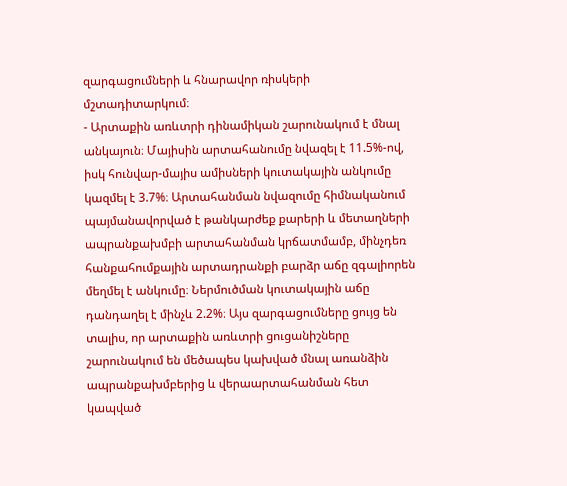զարգացումների և հնարավոր ռիսկերի մշտադիտարկում։
- Արտաքին առևտրի դինամիկան շարունակում է մնալ անկայուն։ Մայիսին արտահանումը նվազել է 11.5%-ով, իսկ հունվար-մայիս ամիսների կուտակային անկումը կազմել է 3.7%։ Արտահանման նվազումը հիմնականում պայմանավորված է թանկարժեք քարերի և մետաղների ապրանքախմբի արտահանման կրճատմամբ, մինչդեռ հանքահումքային արտադրանքի բարձր աճը զգալիորեն մեղմել է անկումը։ Ներմուծման կուտակային աճը դանդաղել է մինչև 2.2%։ Այս զարգացումները ցույց են տալիս, որ արտաքին առևտրի ցուցանիշները շարունակում են մեծապես կախված մնալ առանձին ապրանքախմբերից և վերաարտահանման հետ կապված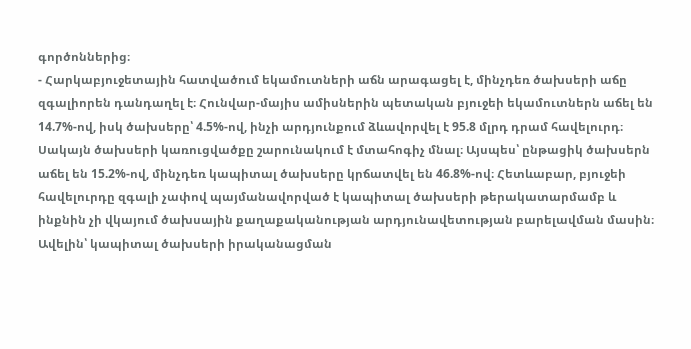գործոններից։
- Հարկաբյուջետային հատվածում եկամուտների աճն արագացել է, մինչդեռ ծախսերի աճը զգալիորեն դանդաղել է։ Հունվար-մայիս ամիսներին պետական բյուջեի եկամուտներն աճել են 14.7%-ով, իսկ ծախսերը՝ 4.5%-ով, ինչի արդյունքում ձևավորվել է 95.8 մլրդ դրամ հավելուրդ։ Սակայն ծախսերի կառուցվածքը շարունակում է մտահոգիչ մնալ։ Այսպես՝ ընթացիկ ծախսերն աճել են 15.2%-ով, մինչդեռ կապիտալ ծախսերը կրճատվել են 46.8%-ով։ Հետևաբար, բյուջեի հավելուրդը զգալի չափով պայմանավորված է կապիտալ ծախսերի թերակատարմամբ և ինքնին չի վկայում ծախսային քաղաքականության արդյունավետության բարելավման մասին։ Ավելին՝ կապիտալ ծախսերի իրականացման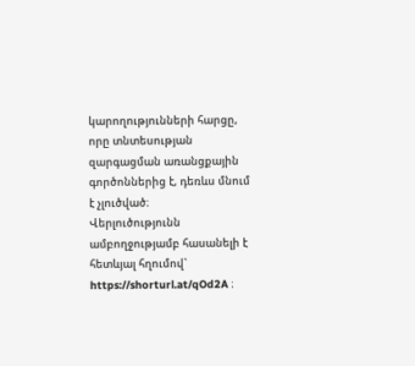կարողությունների հարցը, որը տնտեսության զարգացման առանցքային գործոններից է, դեռևս մնում է չլուծված։
Վերլուծությունն ամբողջությամբ հասանելի է հետևյալ հղումով` https://shorturl.at/qOd2A ։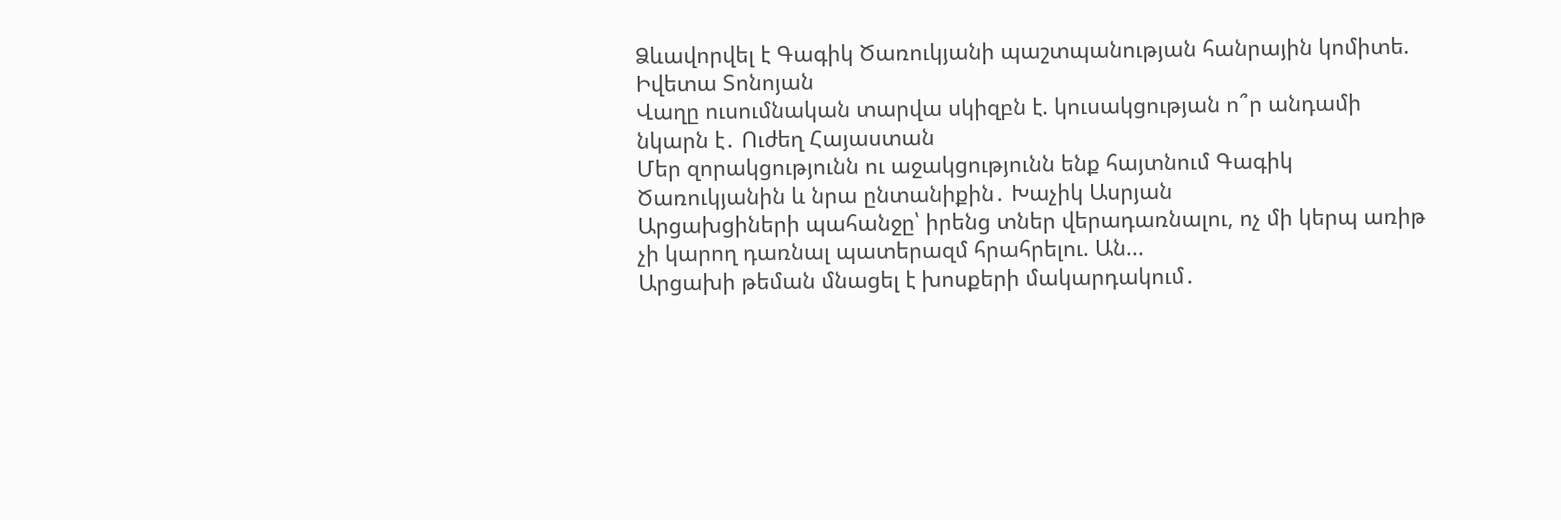Ձևավորվել է Գագիկ Ծառուկյանի պաշտպանության հանրային կոմիտե. Իվետա Տոնոյան
Վաղը ուսումնական տարվա սկիզբն է. կուսակցության ո՞ր անդամի նկարն է․ Ուժեղ Հայաստան
Մեր զորակցությունն ու աջակցությունն ենք հայտնում Գագիկ Ծառուկյանին և նրա ընտանիքին․ Խաչիկ Ասրյան
Արցախցիների պահանջը՝ իրենց տներ վերադառնալու, ոչ մի կերպ առիթ չի կարող դառնալ պատերազմ հրահրելու. Ան...
Արցախի թեման մնացել է խոսքերի մակարդակում․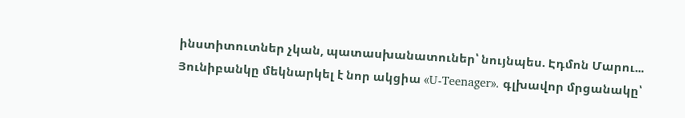ինստիտուտներ չկան, պատասխանատուներ՝ նույնպես. Էդմոն Մարու...
Յունիբանկը մեկնարկել է նոր ակցիա «U-Teenager». գլխավոր մրցանակը՝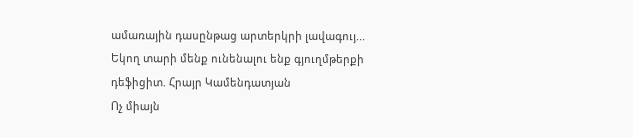ամառային դասընթաց արտերկրի լավագույ...
Եկող տարի մենք ունենալու ենք գյուղմթերքի դեֆիցիտ. Հրայր Կամենդատյան
Ոչ միայն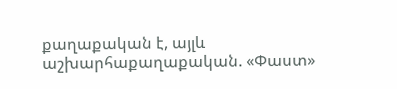քաղաքական է, այլև աշխարհաքաղաքական. «Փաստ»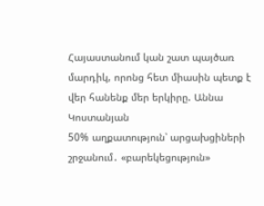Հայաստանում կան շատ պայծառ մարդիկ, որոնց հետ միասին պետք է վեր հանենք մեր երկիրը. Աննա Կոստանյան
50% աղքատություն՝ արցախցիների շրջանում․ «բարեկեցություն»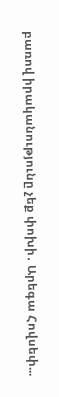բառով իրականությունը չեք փոխի․ Արեգա Հովսեփ...